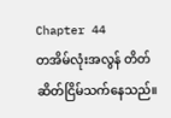Chapter 44
တအိမ်လုံးအလွန် တိတ်ဆိတ်ငြိမ်သက်နေသည်။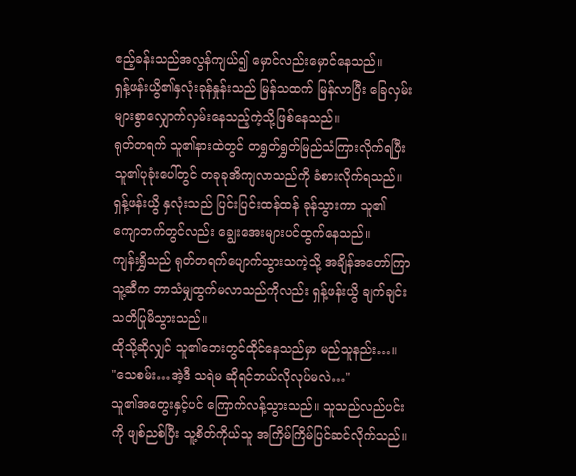ဧည့်ခန်းသည်အလွန်ကျယ်၍ မှောင်လည်းမှောင်နေသည်။
ရှန့်ဖန်းယွိ၏နှလုံးခုန်နှုန်းသည် မြန်သထက် မြန်လာပြီး ခြေလှမ်းများစွာလျှောက်လှမ်းနေသည့်ကဲ့သို့ဖြစ်နေသည်။
ရုတ်တရက် သူ၏နားထဲတွင် တရွှတ်ရွှတ်မြည်သံကြားလိုက်ရပြီး သူ၏ပုခုံးပေါ်တွင် တခုခုအိကျလာသည်ကို ခံစားလိုက်ရသည်။ရှန့်ဖန်းယွိ နှလုံးသည် ပြင်းပြင်းထန်ထန် ခုန်သွားကာ သူ၏ ကျောဘက်တွင်လည်း ချွေးအေးများပင်ထွက်နေသည်။
ကျန်းရွှိသည် ရုတ်တရက်ပျောက်သွားသကဲ့သို့ အချိန်အတော်ကြာ သူ့ဆီက ဘာသံမျှထွက်မလာသည်ကိုလည်း ရှန့်ဖန်းယွိ ချက်ချင်းသတိပြုမိသွားသည်။
ထိုသို့ဆိုလျှင် သူ၏ဘေးတွင်ထိုင်နေသည်မှာ မည်သူနည်း…။
"သေစမ်း…အဲ့ဒီ သရဲမ ဆိုရင်ဘယ်လိုလုပ်မလဲ…"
သူ၏အတွေးနှင့်ပင် ကြောက်လန့်သွားသည်။ သူသည်လည်ပင်းကို ဖျစ်ညစ်ပြီး သူ့စိတ်ကိုယ်သူ အကြိမ်ကြိမ်ပြင်ဆင်လိုက်သည်။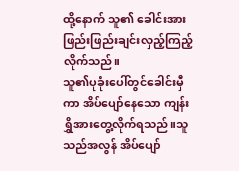ထို့နောက် သူ၏ ခေါင်းအား ဖြည်းဖြည်းချင်းလှည့်ကြည့်လိုက်သည်။
သူ၏ပုခုံးပေါ်တွင်ခေါင်းမှီကာ အိပ်ပျော်နေသော ကျန်းရွှိအားတွေ့လိုက်ရသည်။သူသည်အလွန် အိပ်ပျော်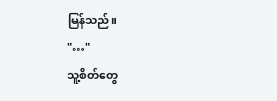မြန်သည်။
"…"
သူ့စိတ်တွေ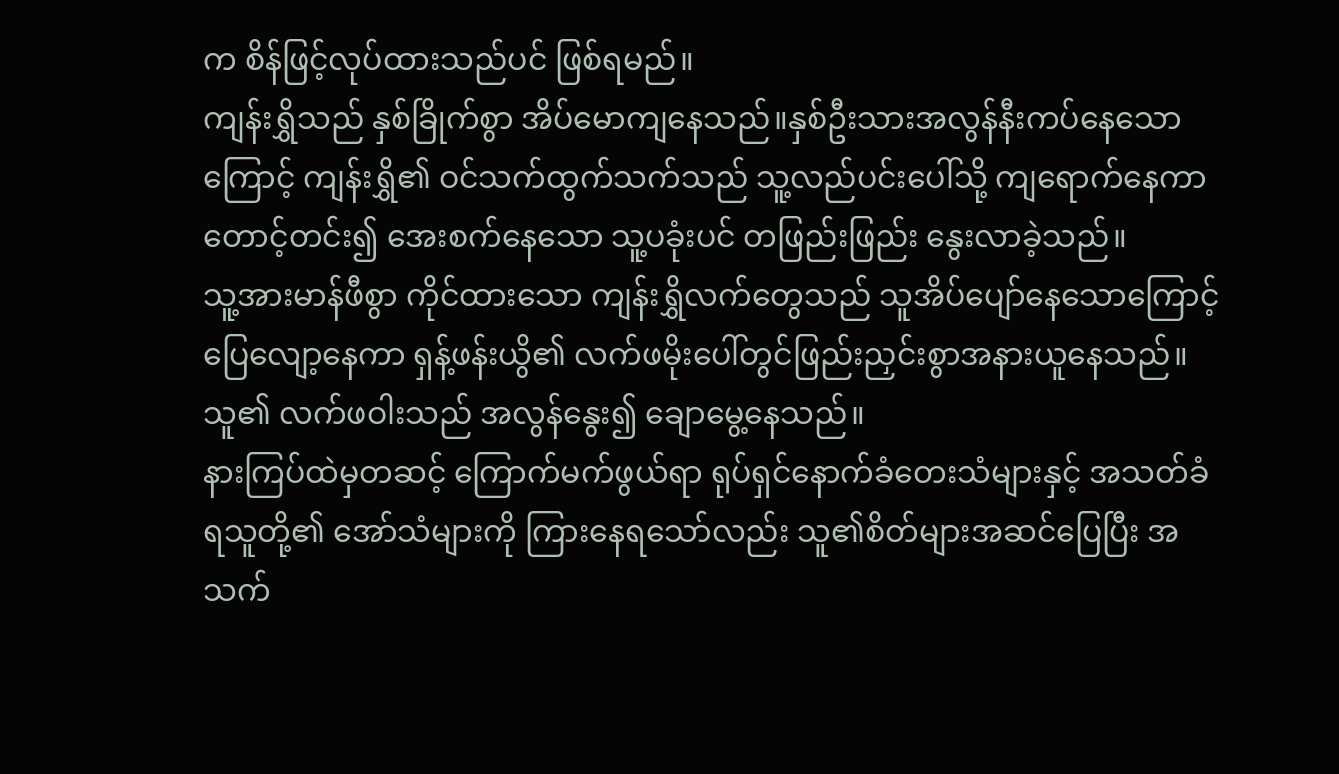က စိန်ဖြင့်လုပ်ထားသည်ပင် ဖြစ်ရမည်။
ကျန်းရွှိသည် နှစ်ခြိုက်စွာ အိပ်မောကျနေသည်။နှစ်ဦးသားအလွန်နီးကပ်နေသောကြောင့် ကျန်းရွှိ၏ ဝင်သက်ထွက်သက်သည် သူ့လည်ပင်းပေါ်သို့ ကျရောက်နေကာ တောင့်တင်း၍ အေးစက်နေသော သူ့ပခုံးပင် တဖြည်းဖြည်း နွေးလာခဲ့သည်။
သူ့အားမာန်ဖီစွာ ကိုင်ထားသော ကျန်းရွှိလက်တွေသည် သူအိပ်ပျော်နေသောကြောင့်ပြေလျော့နေကာ ရှန့်ဖန်းယွိ၏ လက်ဖမိုးပေါ်တွင်ဖြည်းညှင်းစွာအနားယူနေသည်။သူ၏ လက်ဖဝါးသည် အလွန်နွေး၍ ချောမွေ့နေသည်။
နားကြပ်ထဲမှတဆင့် ကြောက်မက်ဖွယ်ရာ ရုပ်ရှင်နောက်ခံတေးသံများနှင့် အသတ်ခံရသူတို့၏ အော်သံများကို ကြားနေရသော်လည်း သူ၏စိတ်များအဆင်ပြေပြီး အသက်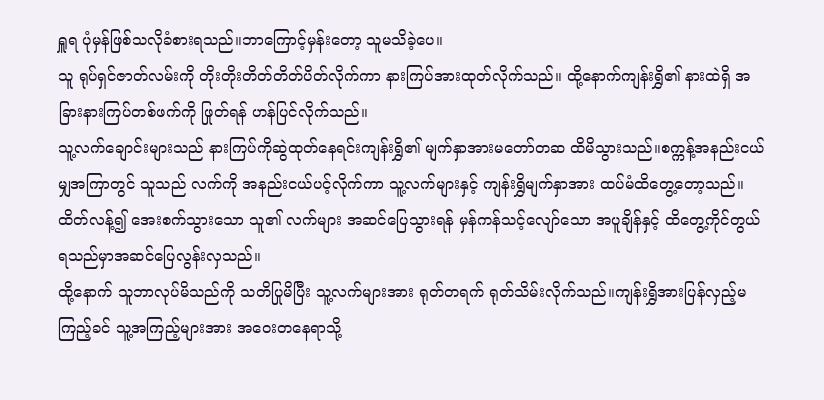ရှူရ ပုံမှန်ဖြစ်သလိုခံစားရသည်။ဘာကြောင့်မှန်းတော့ သူမသိခဲ့ပေ။
သူ ရုပ်ရှင်ဇာတ်လမ်းကို တိုးတိုးတိတ်တိတ်ပိတ်လိုက်ကာ နားကြပ်အားထုတ်လိုက်သည်။ ထို့နောက်ကျန်းရွှိ၏ နားထဲရှိ အခြားနားကြပ်တစ်ဖက်ကို ဖြုတ်ရန် ဟန်ပြင်လိုက်သည်။
သူ့လက်ချောင်းများသည် နားကြပ်ကိုဆွဲထုတ်နေရင်းကျန်းရွှိ၏ မျက်နှာအားမတော်တဆ ထိမိသွားသည်။စက္ကန့်အနည်းငယ်မျှအကြာတွင် သူသည် လက်ကို အနည်းငယ်ပင့်လိုက်ကာ သူ့လက်များနှင့် ကျန်းရွှိမျက်နှာအား ထပ်မံထိတွေ့တော့သည်။
ထိတ်လန့်၍ အေးစက်သွားသော သူ၏ လက်များ အဆင်ပြေသွားရန် မှန်ကန်သင့်လျော်သော အပူချိန်နှင့် ထိတွေ့ကိုင်တွယ်ရသည်မှာအဆင်ပြေလွန်းလှသည်။
ထို့နောက် သူဘာလုပ်မိသည်ကို သတိပြုမိပြီး သူ့လက်များအား ရုတ်တရက် ရုတ်သိမ်းလိုက်သည်။ကျန်းရွှိအားပြန်လှည့်မကြည့်ခင် သူ့အကြည့်များအား အဝေးတနေရာသို့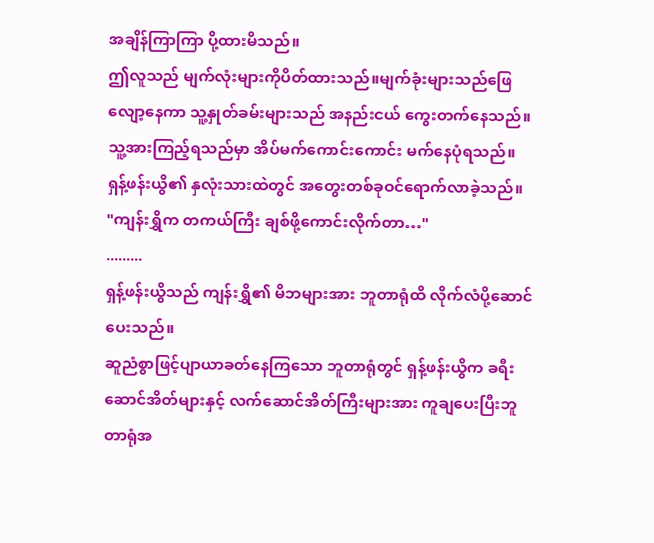အချိန်ကြာကြာ ပို့ထားမိသည်။
ဤလူသည် မျက်လုံးများကိုပိတ်ထားသည်။မျက်ခုံးများသည်ဖြေလျော့နေကာ သူ့နှုတ်ခမ်းများသည် အနည်းငယ် ကွေးတက်နေသည်။သူ့အားကြည့်ရသည်မှာ အိပ်မက်ကောင်းကောင်း မက်နေပုံရသည်။
ရှန့်ဖန်းယွိ၏ နှလုံးသားထဲတွင် အတွေးတစ်ခုဝင်ရောက်လာခဲ့သည်။
"ကျန်းရွှိက တကယ်ကြီး ချစ်ဖို့ကောင်းလိုက်တာ…"
.........
ရှန့်ဖန်းယွိသည် ကျန်းရွှိ၏ မိဘများအား ဘူတာရုံထိ လိုက်လံပို့ဆောင်ပေးသည်။
ဆူညံစွာဖြင့်ပျာယာခတ်နေကြသော ဘူတာရုံတွင် ရှန့်ဖန်းယွိက ခရီးဆောင်အိတ်များနှင့် လက်ဆောင်အိတ်ကြီးများအား ကူချပေးပြီးဘူတာရုံအ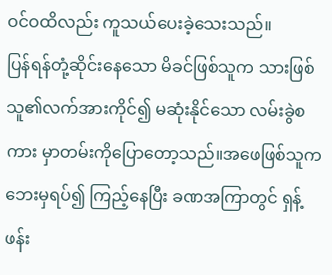ဝင်ဝထိလည်း ကူသယ်ပေးခဲ့သေးသည်။
ပြန်ရန်တုံ့ဆိုင်းနေသော မိခင်ဖြစ်သူက သားဖြစ်သူ၏လက်အားကိုင်၍ မဆုံးနိုင်သော လမ်းခွဲစကား မှာတမ်းကိုပြောတော့သည်။အဖေဖြစ်သူက ဘေးမှရပ်၍ ကြည့်နေပြီး ခဏအကြာတွင် ရှန့်ဖန်း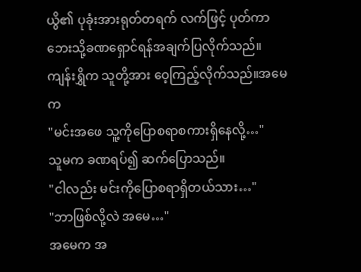ယွိ၏ ပုခုံးအားရုတ်တရက် လက်ဖြင့် ပုတ်ကာ ဘေးသို့ခဏရှောင်ရန်အချက်ပြလိုက်သည်။
ကျန်းရွှိက သူတို့အား ဝေ့ကြည့်လိုက်သည်။အမေက
"မင်းအဖေ သူ့ကိုပြောစရာစကားရှိနေလို့…"
သူမက ခဏရပ်၍ ဆက်ပြောသည်။
"ငါလည်း မင်းကိုပြောစရာရှိတယ်သား…"
"ဘာဖြစ်လို့လဲ အမေ…"
အမေက အ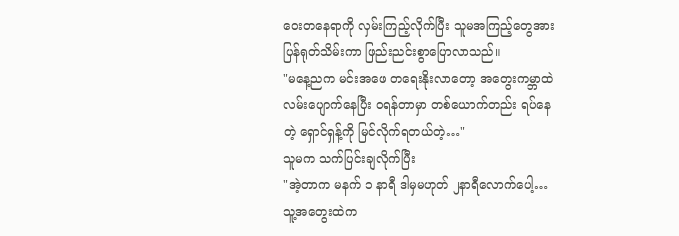ဝေးတနေရာကို လှမ်းကြည့်လိုက်ပြီး သူမအကြည့်တွေအားပြန်ရုတ်သိမ်းကာ ဖြည်းညင်းစွာပြောလာသည်။
"မနေ့ညက မင်းအဖေ တရေးနိုးလာတော့ အတွေးကမ္ဘာထဲ လမ်းပျောက်နေပြီး ဝရန်တာမှာ တစ်ယောက်တည်း ရပ်နေတဲ့ ရှောင်ရှန့်ကို မြင်လိုက်ရတယ်တဲ့…"
သူမက သက်ပြင်းချလိုက်ပြီး
"အဲ့တာက မနက် ၁ နာရီ ဒါမှမဟုတ် ၂နာရီလောက်ပေါ့…သူ့အတွေးထဲက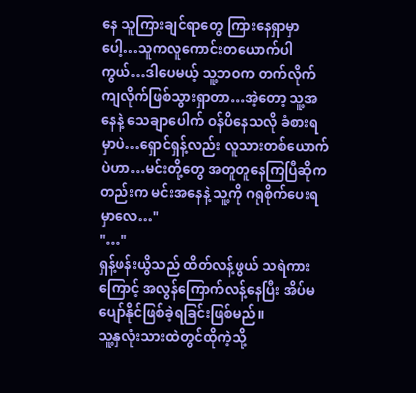နေ သူကြားချင်ရာတွေ ကြားနေရှာမှာပေါ့…သူကလူကောင်းတယောက်ပါကွယ်…ဒါပေမယ့် သူ့ဘဝက တက်လိုက်ကျလိုက်ဖြစ်သွားရှာတာ…အဲ့တော့ သူ့အနေနဲ့ သေချာပေါက် ဝန်ပိနေသလို ခံစားရမှာပဲ…ရှောင်ရှန့်လည်း လူသားတစ်ယောက်ပဲဟာ…မင်းတို့တွေ အတူတူနေကြပြီဆိုကတည်းက မင်းအနေနဲ့ သူ့ကို ဂရုစိုက်ပေးရမှာလေ…"
"…"
ရှန့်ဖန်းယွိသည် ထိတ်လန့်ဖွယ် သရဲကားကြောင့် အလွန်ကြောက်လန့်နေပြီး အိပ်မပျော်နိုင်ဖြစ်ခဲ့ရခြင်းဖြစ်မည်။
သူ့နှလုံးသားထဲတွင်ထိုကဲ့သို့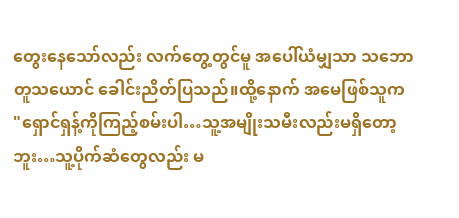တွေးနေသော်လည်း လက်တွေ့တွင်မူ အပေါ်ယံမျှသာ သဘောတူသယောင် ခေါင်းညိတ်ပြသည်။ထို့နောက် အမေဖြစ်သူက
"ရှောင်ရှန့်ကိုကြည့်စမ်းပါ…သူ့အမျိုးသမီးလည်းမရှိတော့ဘူး…သူ့ပိုက်ဆံတွေလည်း မ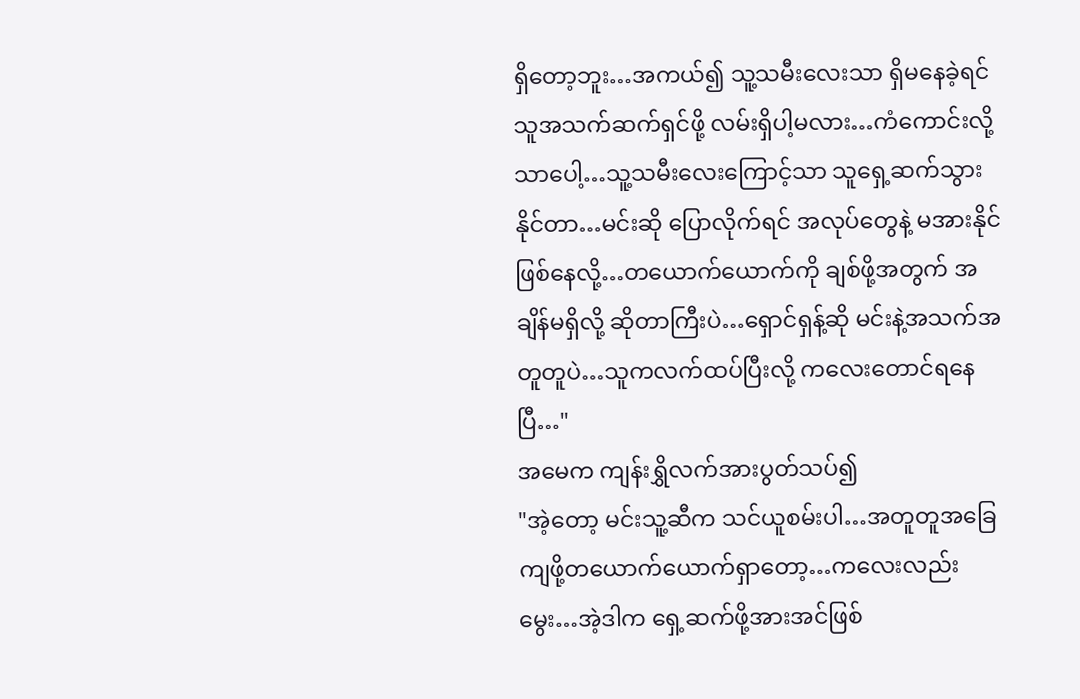ရှိတော့ဘူး…အကယ်၍ သူ့သမီးလေးသာ ရှိမနေခဲ့ရင် သူအသက်ဆက်ရှင်ဖို့ လမ်းရှိပါ့မလား…ကံကောင်းလို့သာပေါ့…သူ့သမီးလေးကြောင့်သာ သူရှေ့ဆက်သွားနိုင်တာ…မင်းဆို ပြောလိုက်ရင် အလုပ်တွေနဲ့ မအားနိုင်ဖြစ်နေလို့…တယောက်ယောက်ကို ချစ်ဖို့အတွက် အချိန်မရှိလို့ ဆိုတာကြီးပဲ…ရှောင်ရှန့်ဆို မင်းနဲ့အသက်အတူတူပဲ…သူကလက်ထပ်ပြီးလို့ ကလေးတောင်ရနေပြီ…"
အမေက ကျန်းရွှိလက်အားပွတ်သပ်၍
"အဲ့တော့ မင်းသူ့ဆီက သင်ယူစမ်းပါ…အတူတူအခြေကျဖို့တယောက်ယောက်ရှာတော့…ကလေးလည်းမွေး…အဲ့ဒါက ရှေ့ဆက်ဖို့အားအင်ဖြစ်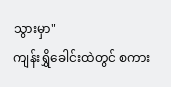သွားမှာ"
ကျန်းရွှိခေါင်းထဲတွင် စကား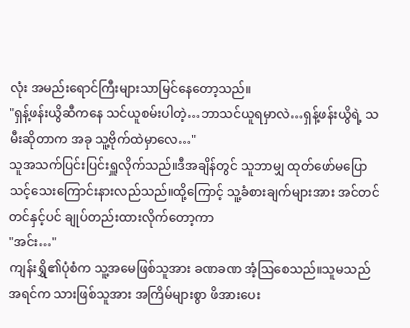လုံး အမည်းရောင်ကြီးများသာမြင်နေတော့သည်။
"ရှန့်ဖန်းယွိဆီကနေ သင်ယူစမ်းပါတဲ့…ဘာသင်ယူရမှာလဲ…ရှန့်ဖန်းယွိရဲ့ သမီးဆိုတာက အခု သူ့ဗိုက်ထဲမှာလေ…"
သူအသက်ပြင်းပြင်းရှူလိုက်သည်။ဒီအချိန်တွင် သူဘာမျှ ထုတ်ဖော်မပြောသင့်သေးကြောင်းနားလည်သည်။ထို့ကြောင့် သူ့ခံစားချက်များအား အင်တင်တင်နှင့်ပင် ချုပ်တည်းထားလိုက်တော့ကာ
"အင်း…"
ကျန်းရွှိ၏ပုံစံက သူ့အမေဖြစ်သူအား ခဏခဏ အံ့ဩစေသည်။သူမသည် အရင်က သားဖြစ်သူအား အကြိမ်များစွာ ဖိအားပေး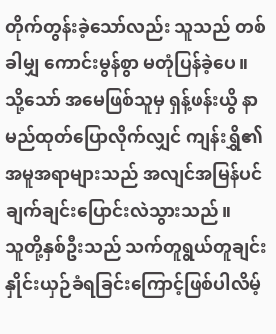တိုက်တွန်းခဲ့သော်လည်း သူသည် တစ်ခါမျှ ကောင်းမွန်စွာ မတုံပြန်ခဲ့ပေ။ သို့သော် အမေဖြစ်သူမှ ရှန့်ဖန်းယွိ နာမည်ထုတ်ပြောလိုက်လျှင် ကျန်းရွှိ၏အမူအရာများသည် အလျင်အမြန်ပင် ချက်ချင်းပြောင်းလဲသွားသည်။
သူတို့နှစ်ဦးသည် သက်တူရွယ်တူချင်း နှိုင်းယှဉ်ခံရခြင်းကြောင့်ဖြစ်ပါလိမ့်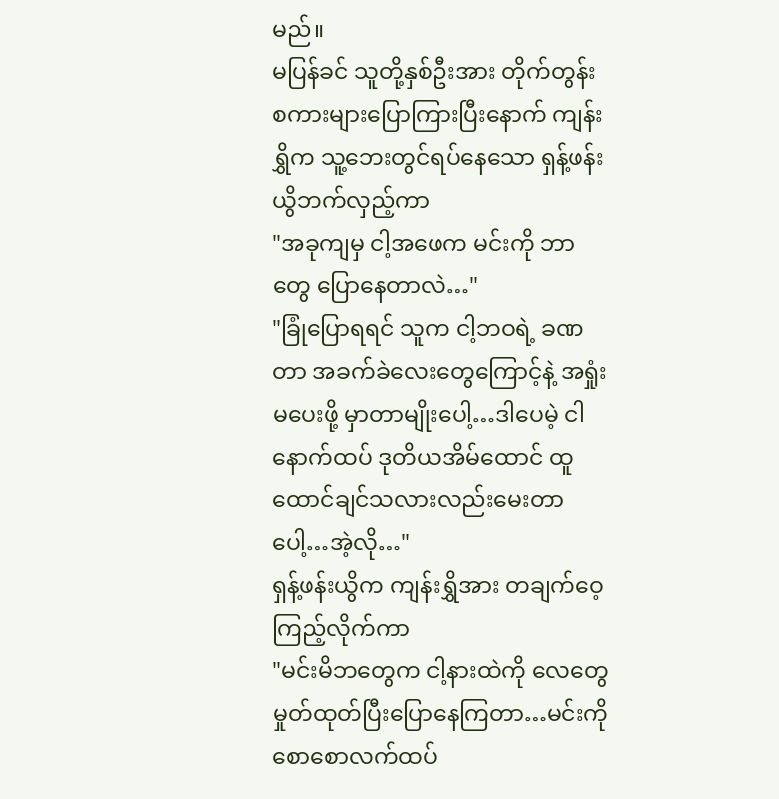မည်။
မပြန်ခင် သူတို့နှစ်ဦးအား တိုက်တွန်းစကားများပြောကြားပြီးနောက် ကျန်းရွှိက သူ့ဘေးတွင်ရပ်နေသော ရှန့်ဖန်းယွိဘက်လှည့်ကာ
"အခုကျမှ ငါ့အဖေက မင်းကို ဘာတွေ ပြောနေတာလဲ…"
"ခြုံပြောရရင် သူက ငါ့ဘဝရဲ့ ခဏတာ အခက်ခဲလေးတွေကြောင့်နဲ့ အရှုံးမပေးဖို့ မှာတာမျိုးပေါ့…ဒါပေမဲ့ ငါ နောက်ထပ် ဒုတိယအိမ်ထောင် ထူထောင်ချင်သလားလည်းမေးတာပေါ့…အဲ့လို…"
ရှန့်ဖန်းယွိက ကျန်းရွှိအား တချက်ဝေ့ကြည့်လိုက်ကာ
"မင်းမိဘတွေက ငါ့နားထဲကို လေတွေမှုတ်ထုတ်ပြီးပြောနေကြတာ…မင်းကို စောစောလက်ထပ်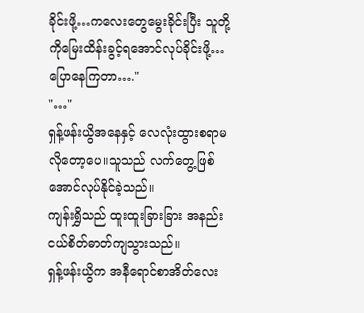ခိုင်းဖို့…ကလေးတွေမွေးခိုင်းပြီး သူတို့ကိုမြေးထိန်းခွင့်ရအောင်လုပ်ခိုင်းဖို့…ပြောနေကြတာ…."
"…"
ရှန့်ဖန်းယွိအနေနှင့် လေလုံးထွားစရာမလိုတော့ပေ။သူသည် လက်တွေ့ဖြစ်အောင်လုပ်နိုင်ခဲ့သည်။
ကျန်းရွှိသည် ထူးထူးခြားခြား အနည်းငယ်စိတ်ဓာတ်ကျသွားသည်။
ရှန့်ဖန်းယွိက အနီရောင်စာအိတ်လေး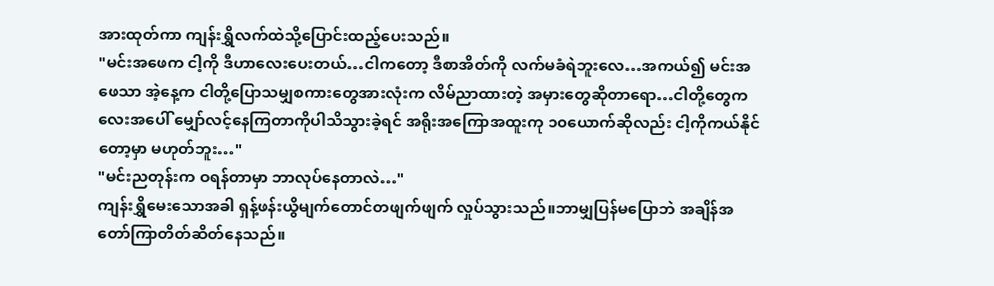အားထုတ်ကာ ကျန်းရွှိလက်ထဲသို့ပြောင်းထည့်ပေးသည်။
"မင်းအဖေက ငါ့ကို ဒီဟာလေးပေးတယ်…ငါကတော့ ဒီစာအိတ်ကို လက်မခံရဲဘူးလေ…အကယ်၍ မင်းအဖေသာ အဲ့နေ့က ငါတို့ပြောသမျှစကားတွေအားလုံးက လိမ်ညာထားတဲ့ အမှားတွေဆိုတာရော…ငါတို့တွေကလေးအပေါ် မျှော်လင့်နေကြတာကိုပါသိသွားခဲ့ရင် အရိုးအကြောအထူးကု ၁၀ယောက်ဆိုလည်း ငါ့ကိုကယ်နိုင်တော့မှာ မဟုတ်ဘူး…"
"မင်းညတုန်းက ဝရန်တာမှာ ဘာလုပ်နေတာလဲ…"
ကျန်းရွှိမေးသောအခါ ရှန့်ဖန်းယွိမျက်တောင်တဖျက်ဖျက် လှုပ်သွားသည်။ဘာမျှပြန်မပြောဘဲ အချိန်အတော်ကြာတိတ်ဆိတ်နေသည်။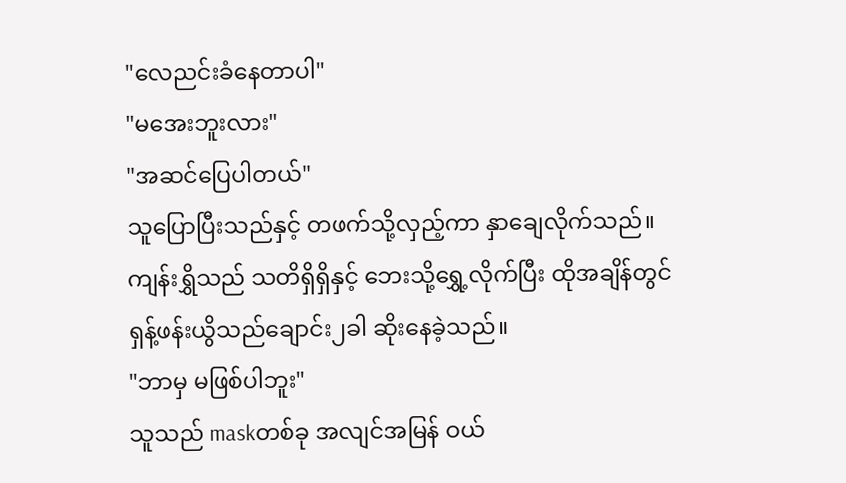"လေညင်းခံနေတာပါ"
"မအေးဘူးလား"
"အဆင်ပြေပါတယ်"
သူပြောပြီးသည်နှင့် တဖက်သို့လှည့်ကာ နှာချေလိုက်သည်။ကျန်းရွှိသည် သတိရှိရှိနှင့် ဘေးသို့ရွှေ့လိုက်ပြီး ထိုအချိန်တွင်ရှန့်ဖန်းယွိသည်ချောင်း၂ခါ ဆိုးနေခဲ့သည်။
"ဘာမှ မဖြစ်ပါဘူး"
သူသည် maskတစ်ခု အလျင်အမြန် ဝယ်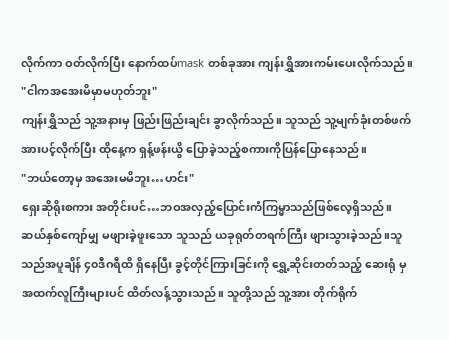လိုက်ကာ ဝတ်လိုက်ပြီး နောက်ထပ်mask တစ်ခုအား ကျန်းရွှိအားကမ်းပေးလိုက်သည်။
"ငါကအအေးမိမှာမဟုတ်ဘူး"
ကျန်းရွှိသည် သူ့အနားမှ ဖြည်းဖြည်းချင်း ခွာလိုက်သည်။ သူသည် သူ့မျက်ခုံးတစ်ဖက်အားပင့်လိုက်ပြီး ထိုနေ့က ရှန့်ဖန်းယွိ ပြောခဲ့သည့်စကားကိုပြန်ပြောနေသည်။
"ဘယ်တော့မှ အအေးမမိဘူး…ဟင်း"
ရှေးဆိုရိုးစကား အတိုင်းပင်…ဘဝအလှည့်ပြောင်းကံကြမ္မာသည်ဖြစ်လေ့ရှိသည်။ ဆယ်နှစ်ကျော်မျှ မဖျားခဲ့ဖူးသော သူသည် ယခုရုတ်တရက်ကြီး ဖျားသွားခဲ့သည်။သူသည်အပူချိန် ၄၀ဒီဂရီထိ ရှိနေပြီး ခွင့်တိုင်ကြားခြင်းကို ရွှေ့ဆိုင်းတတ်သည့် ဆေးရုံ မှ အထက်လူကြီးများပင် ထိတ်လန့်သွားသည်။ သူတို့သည် သူ့အား တိုက်ရိုက်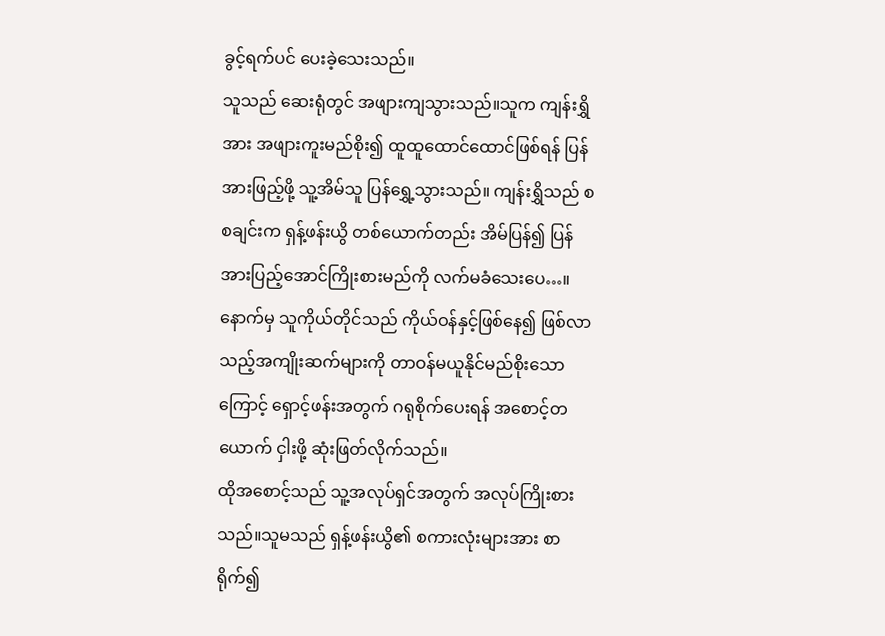ခွင့်ရက်ပင် ပေးခဲ့သေးသည်။
သူသည် ဆေးရုံတွင် အဖျားကျသွားသည်။သူက ကျန်းရွှိအား အဖျားကူးမည်စိုး၍ ထူထူထောင်ထောင်ဖြစ်ရန် ပြန် အားဖြည့်ဖို့ သူ့အိမ်သူ ပြန်ရွှေ့သွားသည်။ ကျန်းရွှိသည် စစချင်းက ရှန့်ဖန်းယွိ တစ်ယောက်တည်း အိမ်ပြန်၍ ပြန်အားပြည့်အောင်ကြိုးစားမည်ကို လက်မခံသေးပေ…။နောက်မှ သူကိုယ်တိုင်သည် ကိုယ်ဝန်နှင့်ဖြစ်နေ၍ ဖြစ်လာသည့်အကျိုးဆက်များကို တာဝန်မယူနိုင်မည်စိုးသောကြောင့် ရှောင့်ဖန်းအတွက် ဂရုစိုက်ပေးရန် အစောင့်တယောက် ငှါးဖို့ ဆုံးဖြတ်လိုက်သည်။
ထိုအစောင့်သည် သူ့အလုပ်ရှင်အတွက် အလုပ်ကြိုးစားသည်။သူမသည် ရှန့်ဖန်းယွိ၏ စကားလုံးများအား စာရိုက်၍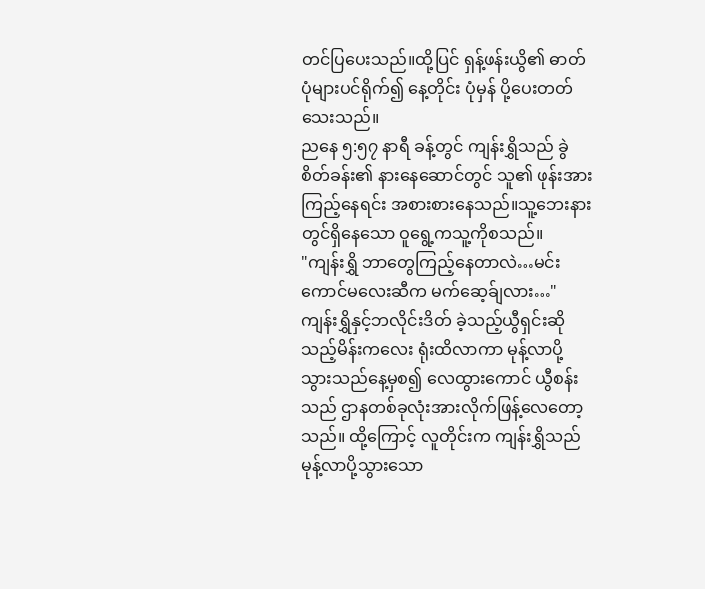တင်ပြပေးသည်။ထို့ပြင် ရှန့်ဖန်းယွိ၏ ဓာတ်ပုံများပင်ရိုက်၍ နေ့တိုင်း ပုံမှန် ပို့ပေးတတ်သေးသည်။
ညနေ ၅:၅၇ နာရီ ခန့်တွင် ကျန်းရွှိသည် ခွဲစိတ်ခန်း၏ နားနေဆောင်တွင် သူ၏ ဖုန်းအား ကြည့်နေရင်း အစားစားနေသည်။သူ့ဘေးနားတွင်ရှိနေသော ဝူရွေ့ကသူ့ကိုစသည်။
"ကျန်းရွှိ ဘာတွေကြည့်နေတာလဲ…မင်းကောင်မလေးဆီက မက်ဆေ့ခ်ျလား…"
ကျန်းရွှိနှင့်ဘလိုင်းဒိတ် ခဲ့သည့်ယွီရှင်းဆိုသည့်မိန်းကလေး ရုံးထိလာကာ မုန့်လာပို့သွားသည်နေ့မှစ၍ လေထွားကောင် ယွီစန်းသည် ဌာနတစ်ခုလုံးအားလိုက်ဖြန့်လေတော့သည်။ ထို့ကြောင့် လူတိုင်းက ကျန်းရွှိသည် မုန့်လာပို့သွားသော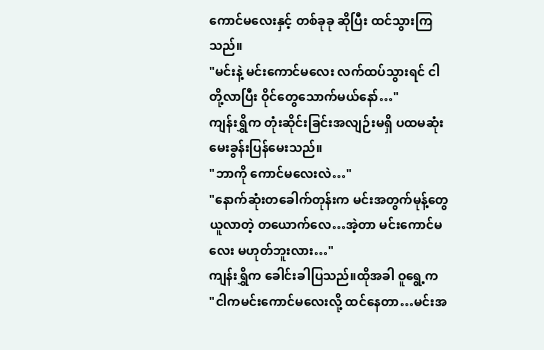ကောင်မလေးနှင့် တစ်ခုခု ဆိုပြီး ထင်သွားကြသည်။
"မင်းနဲ့ မင်းကောင်မလေး လက်ထပ်သွားရင် ငါတို့လာပြီး ဝိုင်တွေသောက်မယ်နော်…"
ကျန်းရွှိက တုံးဆိုင်းခြင်းအလျဉ်းမရှိ ပထမဆုံး မေးခွန်းပြန်မေးသည်။
"ဘာကို ကောင်မလေးလဲ…"
"နောက်ဆုံးတခေါက်တုန်းက မင်းအတွက်မုန့်တွေယူလာတဲ့ တယောက်လေ…အဲ့တာ မင်းကောင်မလေး မဟုတ်ဘူးလား…"
ကျန်းရွှိက ခေါင်းခါပြသည်။ထိုအခါ ဝူရွေ့က
"ငါကမင်းကောင်မလေးလို့ ထင်နေတာ…မင်းအ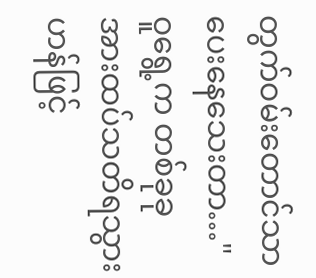တွက်ဝမ်းတောင်သာ ပေးနေသေးတာ…"
ဝူရွေ့က တစ်ခုခုအားထပ်သတိရသွားဟန်ဖြင့်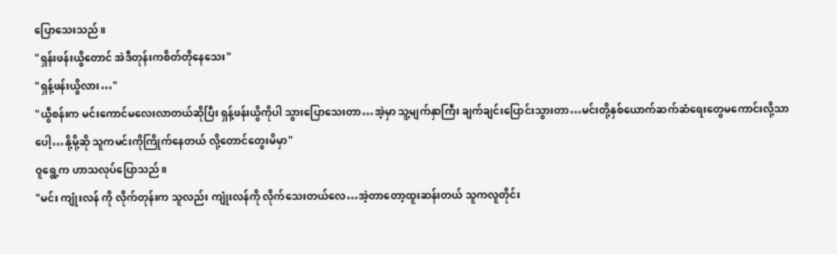ပြောသေးသည်။
"ရှန်းဖန်းယွိတောင် အဲဒီတုန်းကစိတ်တိုနေသေး"
"ရှန့်ဖန်းယွိလား…"
"ယွီစန်းက မင်းကောင်မလေးလာတယ်ဆိုပြီး ရှန့်ဖန်းယွိကိုပါ သွားပြောသေးတာ…အဲ့မှာ သူ့မျက်နှာကြီး ချက်ချင်းပြောင်းသွားတာ…မင်းတို့နှစ်ယောက်ဆက်ဆံရေးတွေမကောင်းလို့သာပေါ့…နို့မို့ဆို သူကမင်းကိုကြိုက်နေတယ် လို့တောင်တွေးမိမှာ"
ဝူရွေ့က ဟာသလုပ်ပြောသည်။
"မင်း ကျုံးလန် ကို လိုက်တုန်းက သူလည်း ကျုံးလန်ကို လိုက်သေးတယ်လေ…အဲ့တာတော့ထူးဆန်းတယ် သူကလူတိုင်း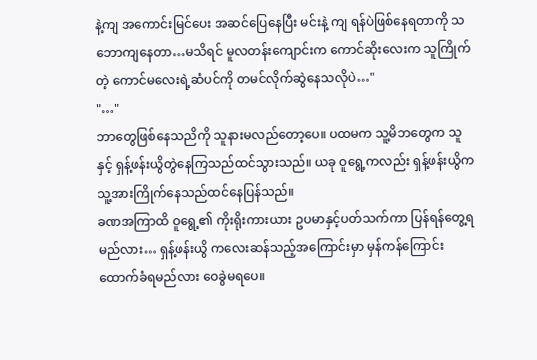နဲ့ကျ အကောင်းမြင်ပေး အဆင်ပြေနေပြီး မင်းနဲ့ ကျ ရန်ပဲဖြစ်နေရတာကို သဘောကျနေတာ…မသိရင် မူလတန်းကျောင်းက ကောင်ဆိုးလေးက သူကြိုက်တဲ့ ကောင်မလေးရဲ့ဆံပင်ကို တမင်လိုက်ဆွဲနေသလိုပဲ…"
"…"
ဘာတွေဖြစ်နေသညိကို သူနားမလည်တော့ပေ။ ပထမက သူ့မိဘတွေက သူနှင့် ရှန့်ဖန်းယွိတွဲနေကြသည်ထင်သွားသည်။ ယခု ဝူရွေ့ကလည်း ရှန့်ဖန်းယွိက သူ့အားကြိုက်နေသည်ထင်နေပြန်သည်။
ခဏအကြာထိ ဝူရွေ့၏ ကိုးရိုးကားယား ဥပမာနှင့်ပတ်သက်ကာ ပြန်ရန်တွေ့ရမည်လား… ရှန့်ဖန်းယွိ ကလေးဆန်သည့်အကြောင်းမှာ မှန်ကန်ကြောင်း ထောက်ခံရမည်လား ဝေခွဲမရပေ။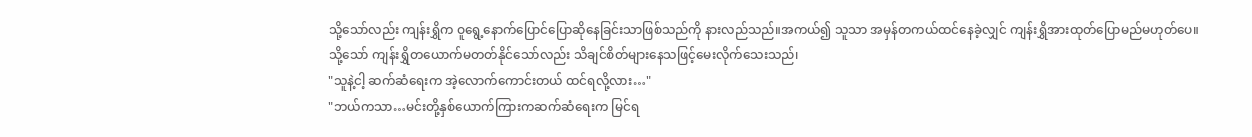သို့သော်လည်း ကျန်းရွှိက ဝူရွေ့နောက်ပြောင်ပြောဆိုနေခြင်းသာဖြစ်သည်ကို နားလည်သည်။အကယ်၍ သူသာ အမှန်တကယ်ထင်နေခဲ့လျှင် ကျန်းရွှိအားထုတ်ပြောမည်မဟုတ်ပေ။သို့သော် ကျန်းရွှိတယောက်မတတ်နိုင်သော်လည်း သိချင်စိတ်များနေသဖြင့်မေးလိုက်သေးသည်၊
"သူနဲ့ငါ့ ဆက်ဆံရေးက အဲ့လောက်ကောင်းတယ် ထင်ရလို့လား…"
"ဘယ်ကသာ…မင်းတို့နှစ်ယောက်ကြားကဆက်ဆံရေးက မြင်ရ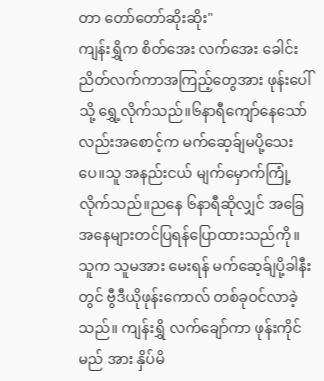တာ တော်တော်ဆိုးဆိုး"
ကျန်းရွှိက စိတ်အေး လက်အေး ခေါင်းညိတ်လက်ကာအကြည့်တွေအား ဖုန်းပေါ်သို့ ရွှေ့လိုက်သည်။၆နာရီကျော်နေသော်လည်းအစောင့်က မက်ဆေ့ခ်ျမပို့သေးပေ။သူ အနည်းငယ် မျက်မှောက်ကြုံ့လိုက်သည်။ညနေ ၆နာရီဆိုလျှင် အခြေအနေများတင်ပြရန်ပြောထားသည်ကို။
သူက သူမအား မေးရန် မက်ဆေ့ခ်ျပို့ခါနီးတွင် ဗွီဒီယိုဖုန်းကောလ် တစ်ခုဝင်လာခဲ့သည်။ ကျန်းရွှိ လက်ချော်ကာ ဖုန်းကိုင်မည် အား နှိပ်မိ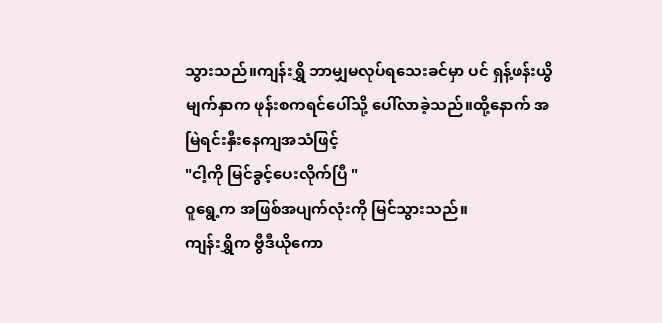သွားသည်။ကျန်းရွှိ ဘာမျှမလုပ်ရသေးခင်မှာ ပင် ရှန့်ဖန်းယွိမျက်နှာက ဖုန်းစကရင်ပေါ်သို့ ပေါ်လာခဲ့သည်။ထို့နောက် အမြဲရင်းနှီးနေကျအသံဖြင့်
"ငါ့ကို မြင်ခွင့်ပေးလိုက်ပြီ "
ဝူရွေ့က အဖြစ်အပျက်လုံးကို မြင်သွားသည်။
ကျန်းရွှိက ဗွီဒီယိုကော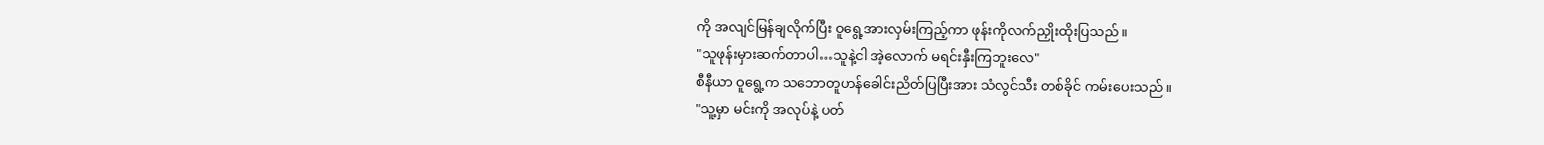ကို အလျင်မြန်ချလိုက်ပြီး ဝူရွေ့အားလှမ်းကြည့်ကာ ဖုန်းကိုလက်ညှိုးထိုးပြသည်။
"သူဖုန်းမှားဆက်တာပါ…သူနဲ့ငါ အဲ့လောက် မရင်းနှီးကြဘူးလေ"
စီနီယာ ဝူရွေ့က သဘောတူဟန်ခေါင်းညိတ်ပြပြီးအား သံလွင်သီး တစ်ခိုင် ကမ်းပေးသည်။
"သူ့မှာ မင်းကို အလုပ်နဲ့ ပတ်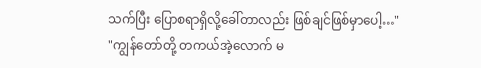သက်ပြီး ပြောစရာရှိလို့ခေါ်တာလည်း ဖြစ်ချင်ဖြစ်မှာပေါ့…"
"ကျွန်တော်တို့ တကယ်အဲ့လောက် မ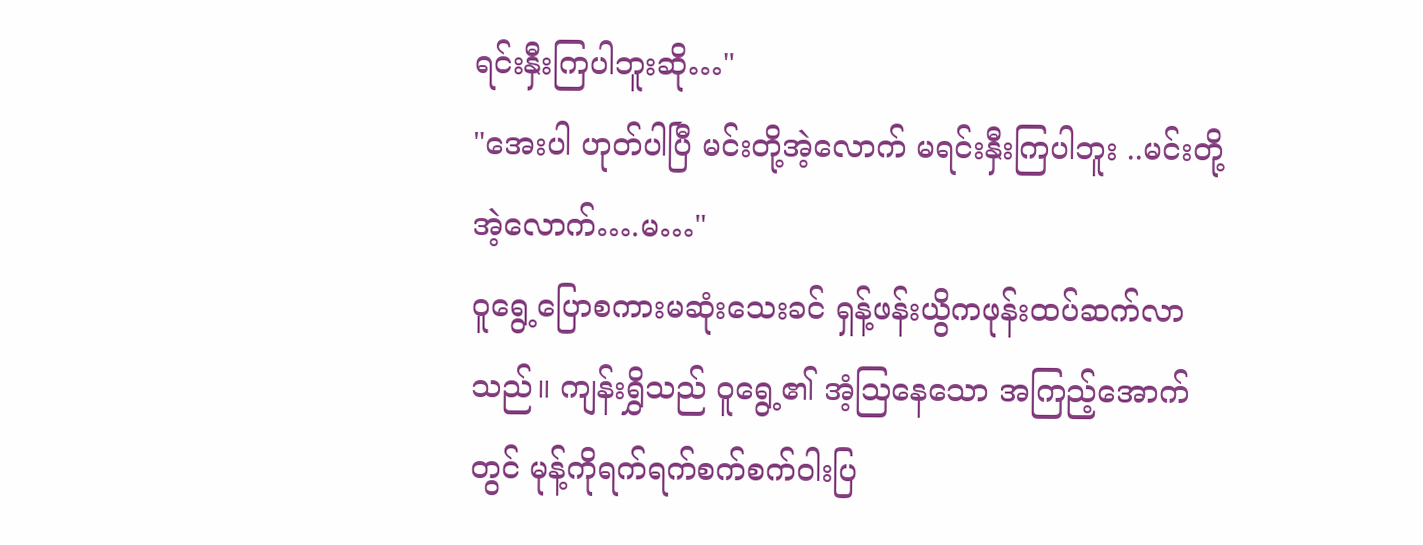ရင်းနှီးကြပါဘူးဆို…"
"အေးပါ ဟုတ်ပါပြီ မင်းတို့အဲ့လောက် မရင်းနှီးကြပါဘူး ..မင်းတို့အဲ့လောက်….မ…"
ဝူရွေ့ပြောစကားမဆုံးသေးခင် ရှန့်ဖန်းယွိကဖုန်းထပ်ဆက်လာသည်။ ကျန်းရွှိသည် ဝူရွေ့၏ အံ့ဩနေသော အကြည့်အောက်တွင် မုန့်ကိုရက်ရက်စက်စက်ဝါးပြ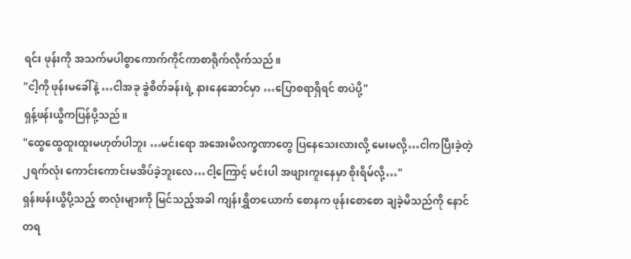ရင်း ဖုန်းကို အသက်မပါစွာကောက်ကိုင်ကာစာရိုက်လိုက်သည်။
"ငါ့ကို ဖုန်းမခေါ်နဲ့ …ငါအခု ခွဲစိတ်ခန်းရဲ့ နားနေဆောင်မှာ …ပြောစရာရှိရင် စာပဲပို့"
ရှန့်ဖန်းယွိကပြန်ပို့သည်။
"ထွေထွေထူးထူးမဟုတ်ပါဘူး …မင်းရော အအေးမိလက္ခဏာတွေ ပြနေသေးလားလို့ မေးမလို့…ငါကပြီးခဲ့တဲ့၂ရက်လုံး ကောင်းကောင်းမအိပ်ခဲ့ဘူးလေ…ငါ့ကြောင့် မင်းပါ အဖျားကူးနေမှာ စိုးရိမ်လို့…"
ရှန်းဖန်းယွိပို့သည့် စာလုံးများကို မြင်သည့်အခါ ကျန်းရွှိတယောက် စောနက ဖုန်းစောစော ချခဲ့မိသည်ကို နောင်တရ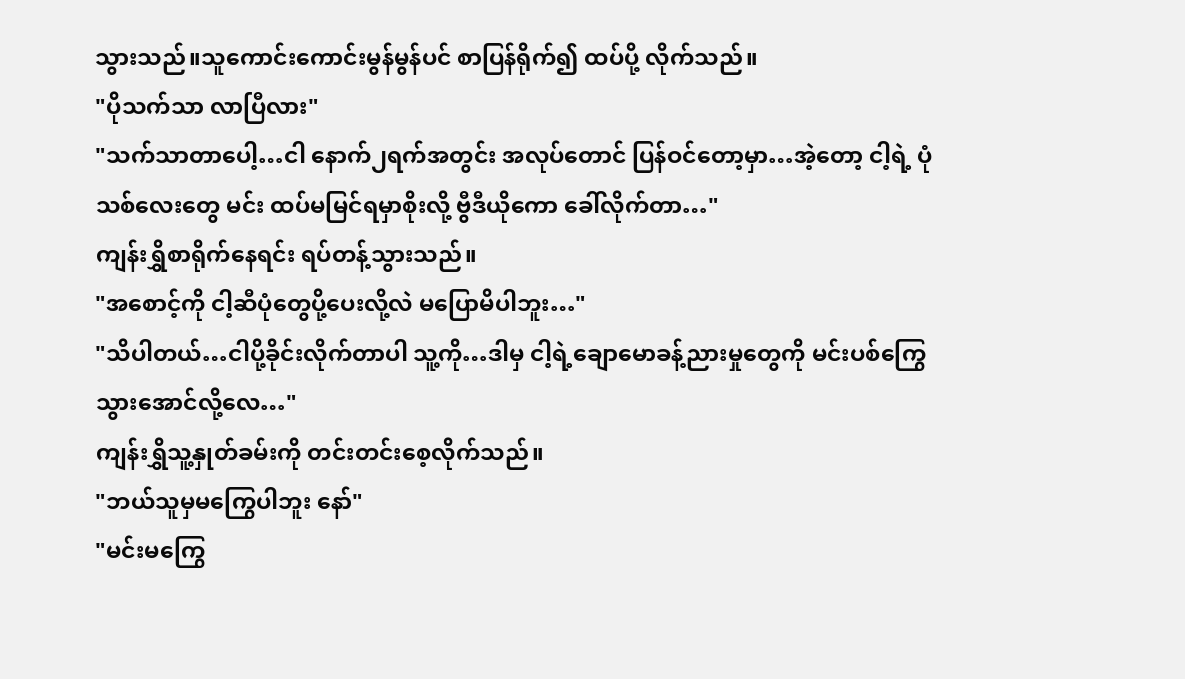သွားသည်။သူကောင်းကောင်းမွန်မွန်ပင် စာပြန်ရိုက်၍ ထပ်ပို့ လိုက်သည်။
"ပိုသက်သာ လာပြီလား"
"သက်သာတာပေါ့…ငါ နောက်၂ရက်အတွင်း အလုပ်တောင် ပြန်ဝင်တော့မှာ…အဲ့တော့ ငါ့ရဲ့ ပုံသစ်လေးတွေ မင်း ထပ်မမြင်ရမှာစိုးလို့ ဗွီဒီယိုကော ခေါ်လိုက်တာ…"
ကျန်းရွှိစာရိုက်နေရင်း ရပ်တန့်သွားသည်။
"အစောင့်ကို ငါ့ဆီပုံတွေပို့ပေးလို့လဲ မပြောမိပါဘူး…"
"သိပါတယ်…ငါပို့ခိုင်းလိုက်တာပါ သူ့ကို…ဒါမှ ငါ့ရဲ့ချောမောခန့်ညားမှုတွေကို မင်းပစ်ကြွေသွားအောင်လို့လေ…"
ကျန်းရွှိသူ့နှုတ်ခမ်းကို တင်းတင်းစေ့လိုက်သည်။
"ဘယ်သူမှမကြွေပါဘူး နော်"
"မင်းမကြွေ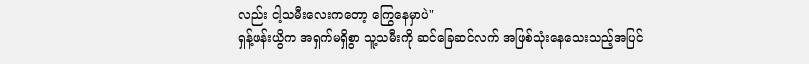လည်း ငါ့သမီးလေးကတော့ ကြွေနေမှာပဲ"
ရှန့်ဖန်းယွိက အရှက်မရှိစွာ သူ့သမီးကို ဆင်ခြေဆင်လက် အဖြစ်သုံးနေသေးသည့်အပြင်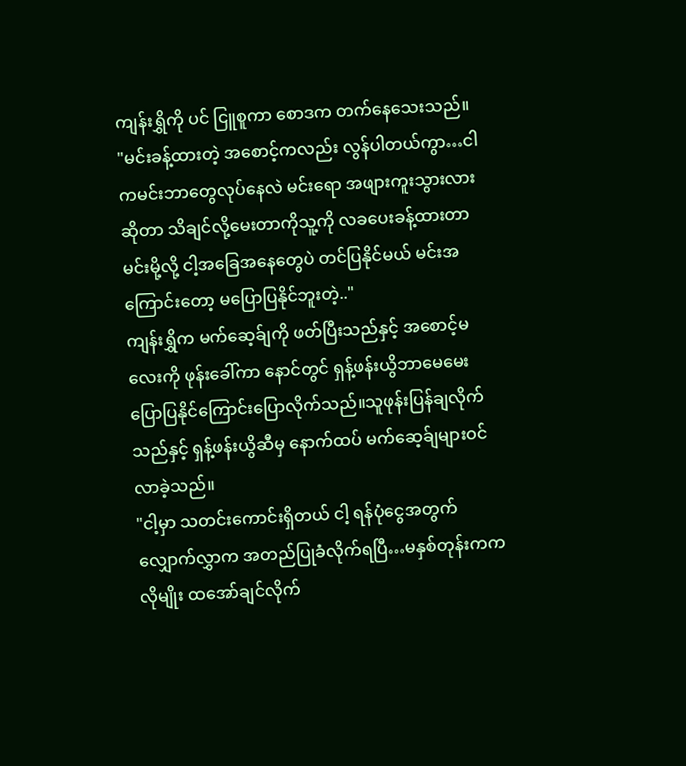ကျန်းရွှိကို ပင် ငြူစူကာ စောဒက တက်နေသေးသည်။
"မင်းခန့်ထားတဲ့ အစောင့်ကလည်း လွန်ပါတယ်ကွာ…ငါကမင်းဘာတွေလုပ်နေလဲ မင်းရော အဖျားကူးသွားလားဆိုတာ သိချင်လို့မေးတာကိုသူ့ကို လခပေးခန့်ထားတာ မင်းမို့လို့ ငါ့အခြေအနေတွေပဲ တင်ပြနိုင်မယ် မင်းအကြောင်းတော့ မပြောပြနိုင်ဘူးတဲ့.."
ကျန်းရွှိက မက်ဆေ့ခ်ျကို ဖတ်ပြီးသည်နှင့် အစောင့်မလေးကို ဖုန်းခေါ်ကာ နောင်တွင် ရှန့်ဖန်းယွိဘာမေမေး ပြောပြနိုင်ကြောင်းပြောလိုက်သည်။သူဖုန်းပြန်ချလိုက်သည်နှင့် ရှန့်ဖန်းယွိဆီမှ နောက်ထပ် မက်ဆေ့ခ်ျများဝင်လာခဲ့သည်။
"ငါ့မှာ သတင်းကောင်းရှိတယ် ငါ့ ရန်ပုံငွေအတွက် လျှောက်လွှာက အတည်ပြုခံလိုက်ရပြီ…မနှစ်တုန်းကကလိုမျိုး ထအော်ချင်လိုက်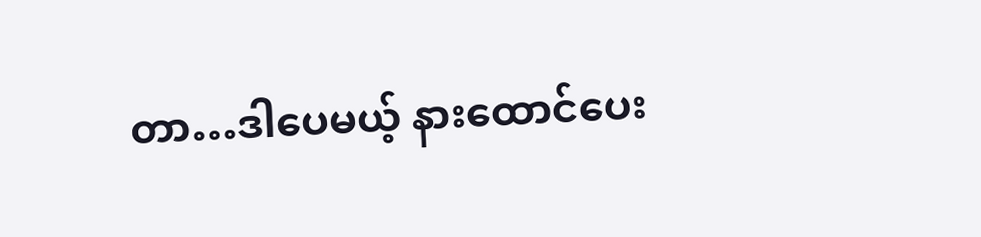တာ…ဒါပေမယ့် နားထောင်ပေး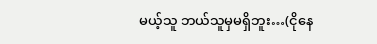မယ့်သူ ဘယ်သူမှမရှိဘူး…(ငိုနေ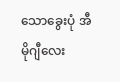သောခွေးပုံ အီမိုဂျီလေး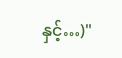နှင့်…)"